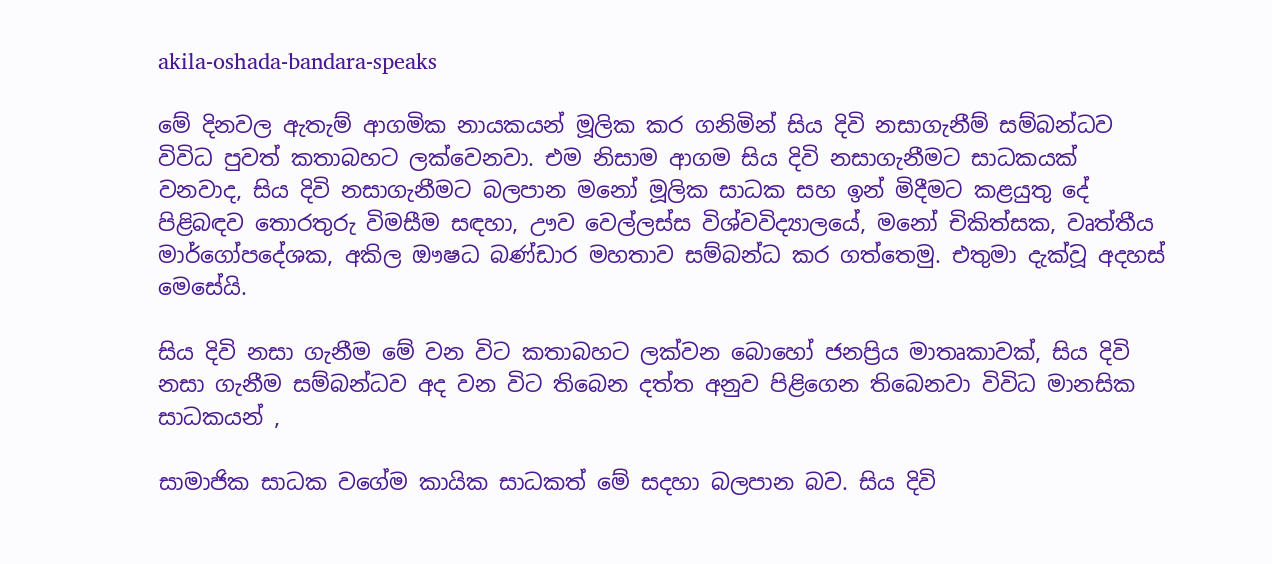akila-oshada-bandara-speaks

මේ දිනවල ඇතැම් ආගමික නායකයන් මූලික කර ගනිමින් සිය දිවි නසාගැනීම් සම්බන්ධව විවිධ පුවත් කතාබහට ලක්වෙනවා. එම නිසාම ආගම සිය දිවි නසාගැනීමට සාධකයක් වනවාද, සිය දිවි නසාගැනීමට බලපාන මනෝ මූලික සාධක සහ ඉන් මිදීමට කළයුතු දේ පිළිබඳව තොරතුරු විමසීම සඳහා, ඌව වෙල්ලස්ස විශ්වවිද්‍යාලයේ, මනෝ චිකිත්සක, වෘත්තීය මාර්ගෝපදේශක, අකිල ඖෂධ බණ්ඩාර මහතාව සම්බන්ධ කර ගත්තෙමු. එතුමා දැක්වූ අදහස් මෙසේයි.

සිය දිවි නසා ගැනීම මේ වන විට කතාබහට ලක්වන බොහෝ ජනප්‍රිය මාතෘකාවක්, සිය දිවි නසා ගැනීම සම්බන්ධව අද වන විට තිබෙන දත්ත අනුව පිළිගෙන තිබෙනවා විවිධ මානසික සාධකයන් ,

සාමාජික සාධක වගේම කායික සාධකත් මේ සදහා බලපාන බව. සිය දිවි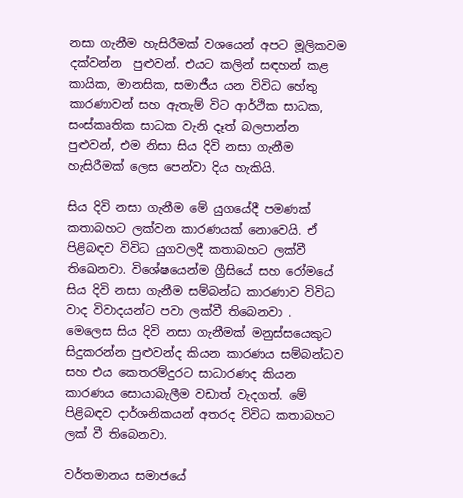නසා ගැනීම හැසිරීමක් වශයෙන් අපට මූලිකවම දක්වන්න  පුළුවන්. එයට කලින් සඳහන් කළ කායික, මානසික, සමාජීය යන විවිධ හේතු කාරණාවන් සහ ඇතැම් විට ආර්ථික සාධක, සංස්කෘතික සාධක වැනි දෑත් බලපාන්න පුළුවන්, එම නිසා සිය දිවි නසා ගැනීම හැසිරීමක් ලෙස පෙන්වා දිය හැකියි.

සිය දිවි නසා ගැනීම මේ යුගයේදී පමණක් කතාබහට ලක්වන කාරණයක් නොවෙයි. ඒ පිළිබඳව විවිධ යුගවලදී කතාබහට ලක්වී තිඛෙනවා. විශේෂයෙන්ම ග්‍රීසියේ සහ රෝමයේ සිය දිවි නසා ගැනීම සම්බන්ධ කාරණාව විවිධ වාද විවාදයන්ට පවා ලක්වී තිබෙනවා .  මෙලෙස සිය දිවි නසා ගැනීමක් මනුස්සයෙකුට සිදුකරන්න පුළුවන්ද කියන කාරණය සම්බන්ධව සහ එය කෙතරම්දුරට සාධාරණද කියන කාරණය සොයාබැලීම වඩාත් වැදගත්. මේ පිළිබඳව දාර්ශනිකයන් අතරද විවිධ කතාබහට ලක් වී තිබෙනවා.

වර්තමානය සමාජයේ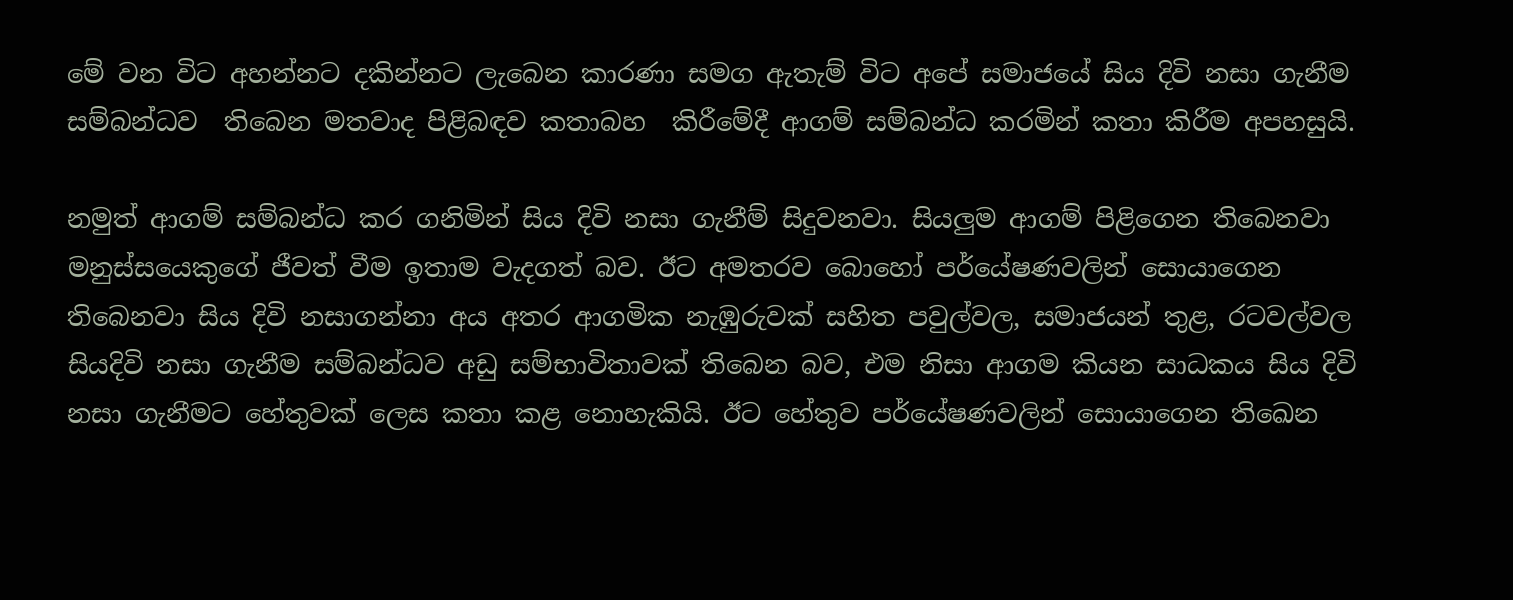මේ වන විට අහන්නට දකින්නට ලැබෙන කාරණා සමග ඇතැම් විට අපේ සමාජයේ සිය දිවි නසා ගැනීම සම්බන්ධව  තිබෙන මතවාද පිළිබඳව කතාබහ  කිරීමේදී ආගම් සම්බන්ධ කරමින් කතා කිරීම අපහසුයි.

නමුත් ආගම් සම්බන්ධ කර ගනිමින් සිය දිවි නසා ගැනීම් සිදුවනවා. සියලුම ආගම් පිළිගෙන තිබෙනවා මනුස්සයෙකුගේ ජීවත් වීම ඉතාම වැදගත් බව. ඊට අමතරව බොහෝ පර්යේෂණවලින් සොයාගෙන තිබෙනවා සිය දිවි නසාගන්නා අය අතර ආගමික නැඹුරුවක් සහිත පවුල්වල, සමාජයන් තුළ, රටවල්වල සියදිවි නසා ගැනීම සම්බන්ධව අඩු සම්භාවිතාවක් තිබෙන බව, එම නිසා ආගම කියන සාධකය සිය දිවි නසා ගැනීමට හේතුවක් ලෙස කතා කළ නොහැකියි. ඊට හේතුව පර්යේෂණවලින් සොයාගෙන තිඛෙන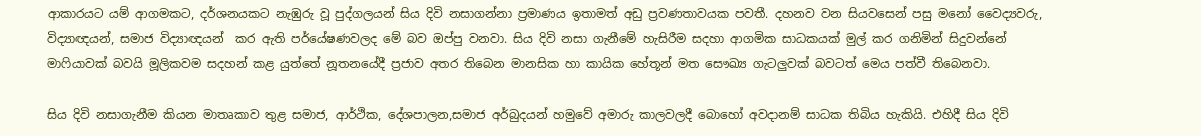ආකාරයට යම් ආගමකට, දර්ශනයකට නැඹුරු වූ පුද්ගලයන් සිය දිවි නසාගන්නා ප්‍රමාණය ඉතාමත් අඩු ප්‍රවණතාවයක පවතී. දහනව වන සියවසෙන් පසු මනෝ වෛද්‍යවරු, විද්‍යාඥයන්, සමාජ විද්‍යාඥයන්  කර ඇති පර්යේෂණවලද මේ බව ඔප්පු වනවා. සිය දිවි නසා ගැනීමේ හැසිරීම සදහා ආගමික සාධකයක් මුල් කර ගනිමින් සිදුවන්නේ මාෆියාවක් බවයි මූලිකවම සදහන් කළ යුත්තේ නූතනයේදී ප්‍රජාව අතර තිබෙන මානසික හා කායික හේතූන් මත සෞඛ්‍ය ගැටලුවක් බවටත් මෙය පත්වී තිබෙනවා.

සිය දිවි නසාගැනීම කියන මාතෘකාව තුළ සමාජ, ආර්ථික, දේශපාලන,සමාජ අර්බුදයන් හමුවේ අමාරු කාලවලදී බොහෝ අවදානම් සාධක තිබිය හැකියි. එහිදී සිය දිවි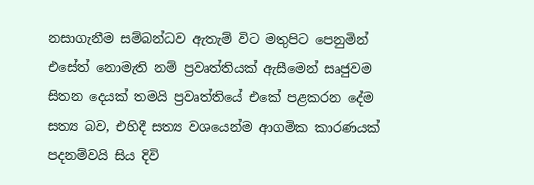නසාගැනීම සම්බන්ධව ඇතැම් විට මතුපිට පෙනුමින් එසේත් නොමැති නම් ප්‍රවෘත්තියක් ඇසීමෙන් සෘජුවම සිතන දෙයක් තමයි ප්‍රවෘත්තියේ එකේ පළකරන දේම සත්‍ය බව, එහිදී සත්‍ය වශයෙන්ම ආගමික කාරණයක් පදනම්වයි සිය දිවි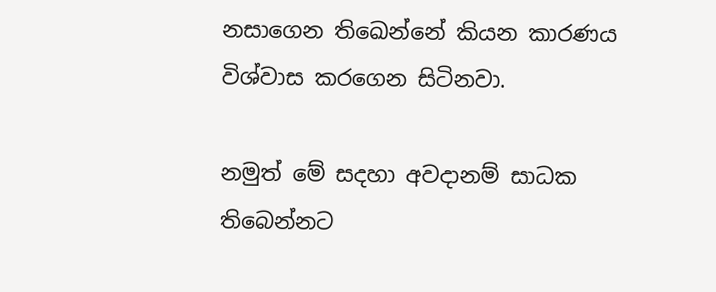නසාගෙන තිඛෙන්නේ කියන කාරණය විශ්වාස කරගෙන සිටිනවා.

නමුත් මේ සදහා අවදානම් සාධක තිබෙන්නට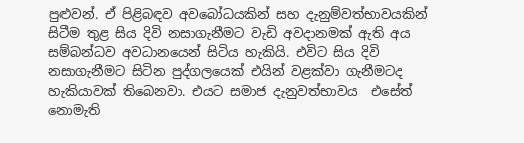පුළුවන්. ඒ පිළිබඳව අවබෝධයකින් සහ දැනුම්වත්භාවයකින් සිටීම තුළ සිය දිවි නසාගැනීමට වැඩි අවදානමක් ඇති අය සම්බන්ධව අවධානයෙන් සිටිය හැකියි. එවිට සිය දිවි නසාගැනීමට සිටින පුද්ගලයෙක් එයින් වළක්වා ගැනීමටද හැකියාවක් තිබෙනවා. එයට සමාජ දැනුවත්භාවය  එසේත් නොමැති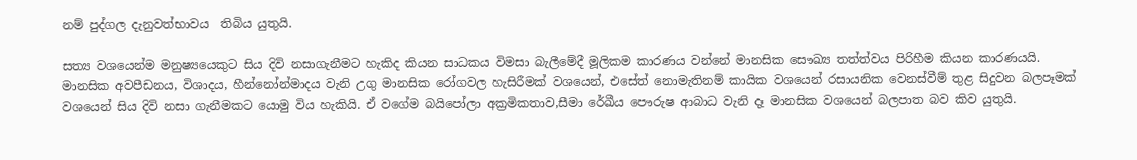නම් පුද්ගල දැනුවත්භාවය  තිබිය යුතුයි.

සත්‍ය වශයෙන්ම මනුෂ්‍යයෙකුට සිය දිවි නසාගැනීමට හැකිද කියන සාධකය විමසා බැලීමේදී මූලිකම කාරණය වන්නේ මානසික සෞඛ්‍ය තත්ත්වය පිරිහීම කියන කාරණයයි. මානසික අවපීඩනය, විශාදය, හීන්නෝන්මාදය වැනි උගු මානසික රෝගවල හැසිරීමක් වශයෙන්, එසේත් නොමැතිනම් කායික වශයෙන් රසායනික වෙනස්වීම් තුළ සිදුවන බලපෑමක් වශයෙන් සිය දිවි නසා ගැනීමකට යොමු විය හැකියි. ඒ වගේම බයිපෝලා අක්‍රමිකතාව,සීමා රේඛීය පෞරුෂ ආබාධ වැනි දෑ මානසික වශයෙන් බලපාත බව කිව යුතුයි.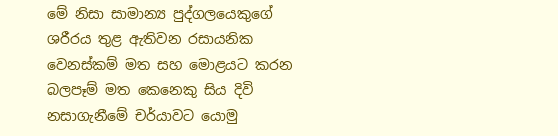මේ නිසා සාමාන්‍ය පුද්ගලයෙකුගේ ශරීරය තුළ ඇතිවන රසායනික වෙනස්කම් මත සහ මොළයට කරන බලපෑම් මත කෙනෙකු සිය දිවි නසාගැනීමේ චර්යාවට යොමු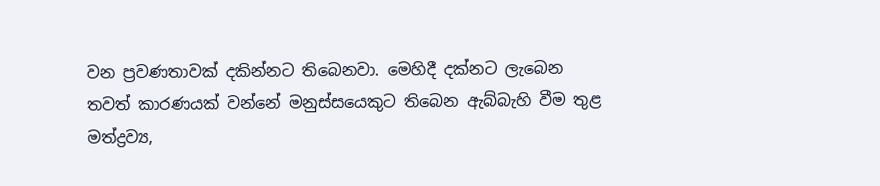වන ප්‍රවණතාවක් දකින්නට තිබෙනවා. මෙහිදී දක්නට ලැබෙන තවත් කාරණයක් වන්නේ මනුස්සයෙකුට තිබෙන ඇබ්බැහි වීම තුළ මත්ද්‍රව්‍ය,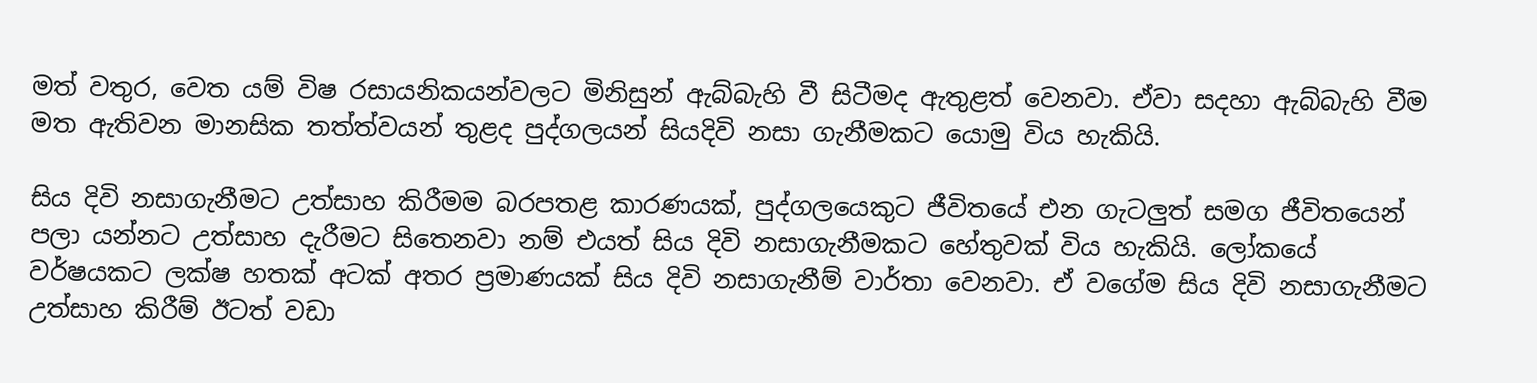මත් වතුර, වෙත යම් විෂ රසායනිකයන්වලට මිනිසුන් ඇබ්බැහි වී සිටීමද ඇතුළත් වෙනවා. ඒවා සදහා ඇබ්බැහි වීම මත ඇතිවන මානසික තත්ත්වයන් තුළද පුද්ගලයන් සියදිවි නසා ගැනීමකට යොමු විය හැකියි.

සිය දිවි නසාගැනීමට උත්සාහ කිරීමම බරපතළ කාරණයක්, පුද්ගලයෙකුට ජීවිතයේ එන ගැටලුත් සමග ජීවිතයෙන් පලා යන්නට උත්සාහ දැරීමට සිතෙනවා නම් එයත් සිය දිවි නසාගැනීමකට හේතුවක් විය හැකියි. ලෝකයේ වර්ෂයකට ලක්ෂ හතක් අටක් අතර ප්‍රමාණයක් සිය දිවි නසාගැනීම් වාර්තා වෙනවා. ඒ වගේම සිය දිවි නසාගැනීමට උත්සාහ කිරීම් ඊටත් වඩා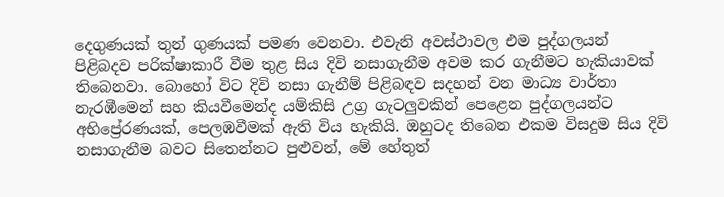දෙගුණයක් තුන් ගුණයක් පමණ වෙනවා. එවැනි අවස්ථාවල එම පුද්ගලයන් පිළිබදව පරික්ෂාකාරී වීම තුළ සිය දිවි නසාගැනීම අවම කර ගැනීමට හැකියාවක් තිබෙනවා. බොහෝ විට දිවි නසා ගැනීම් පිළිබඳව සදහන් වන මාධ්‍ය වාර්තා නැරඹීමෙන් සහ කියවීමෙන්ද යම්කිසි උග්‍ර ගැටලුවකින් පෙළෙන පුද්ගලයන්ට අභිප්‍රේරණයක්, පෙලඹවීමක් ඇති විය හැකියි. ඔහුටද තිබෙන එකම විසදුම සිය දිවි නසාගැනීම බවට සිතෙන්නට පුළුවන්, මේ හේතුත්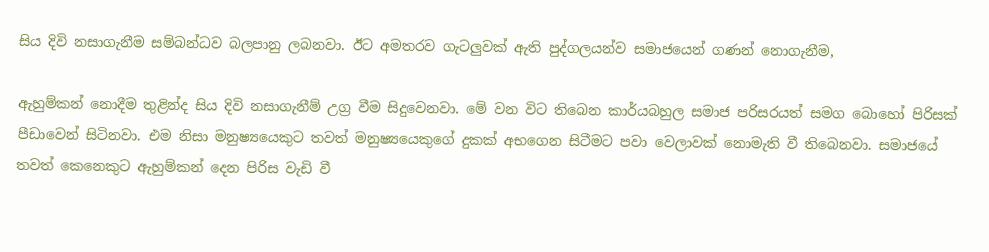සිය දිවි නසාගැනීම සම්බන්ධව බලපානු ලබනවා. ඊට අමතරව ගැටලුවක් ඇති පුද්ගලයන්ව සමාජයෙන් ගණන් නොගැනීම,

ඇහුම්කන් නොදීම තුළින්ද සිය දිවි නසාගැනීම් උග්‍ර වීම සිදුවෙනවා. මේ වන විට තිබෙන කාර්යබහුල සමාජ පරිසරයත් සමග බොහෝ පිරිසක් පීඩාවෙන් සිටිනවා. එම නිසා මනුෂ්‍යයෙකුට තවත් මනුෂ්‍යයෙකුගේ දුකක් අභගෙන සිටීමට පවා වෙලාවක් නොමැති වී තිබෙනවා. සමාජයේ තවත් කෙනෙකුට ඇහුම්කන් දෙන පිරිස වැඩි වී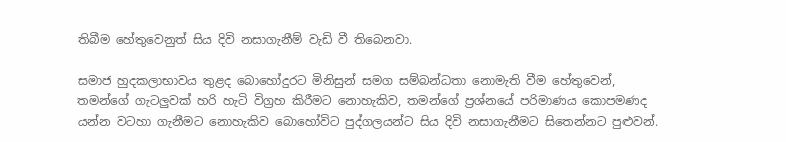තිබීම හේතුවෙනුත් සිය දිවි නසාගැනීම් වැඩි වී තිබෙනවා.

සමාජ හුදකලාභාවය තුළද බොහෝදුරට මිනිසුන් සමග සම්බන්ධතා නොමැති වීම හේතුවෙන්, තමන්ගේ ගැටලුවක් හරි හැටි විග්‍රහ කිරීමට නොහැකිව, තමන්ගේ ප්‍රශ්නයේ පරිමාණය කොපමණද යන්න වටහා ගැනීමට නොහැකිව බොහෝවිට පුද්ගලයන්ට සිය දිවි නසාගැනීමට සිතෙන්නට පුළුවන්.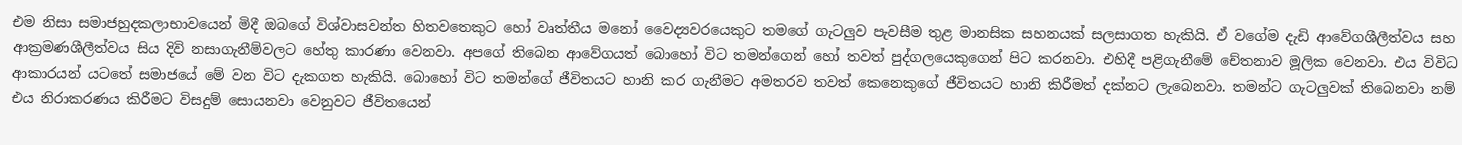එම නිසා සමාජහුදකලාභාවයෙන් මිදී ඔබගේ විශ්වාසවන්ත හිතවතෙකුට හෝ වෘත්තීය මනෝ වෛද්‍යවරයෙකුට තමගේ ගැටලුව පැවසීම තුළ මානසික සහනයක් සලසාගත හැකියි. ඒ වගේම දැඩි ආවේගශීලීත්වය සහ ආක්‍රමණශීලීත්වය සිය දිවි නසාගැනීම්වලට හේතු කාරණා වෙනවා. අපගේ තිබෙන ආවේගයත් බොහෝ විට තමන්ගෙන් හෝ තවත් පුද්ගලයෙකුගෙන් පිට කරනවා. එහිදී පළිගැනීමේ චේතනාව මූලික වෙනවා. එය විවිධ ආකාරයන් යටතේ සමාජයේ මේ වන විට දැකගත හැකියි. බොහෝ විට තමන්ගේ ජීවිතයට හානි කර ගැනීමට අමතරව තවත් කෙනෙකුගේ ජීවිතයට හානි කිරීමත් දක්නට ලැබෙනවා. තමන්ට ගැටලුවක් තිබෙනවා නම් එය නිරාකරණය කිරීමට විසදුම් සොයනවා වෙනුවට ජීවිතයෙන්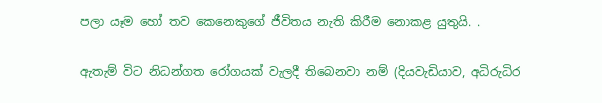පලා යෑම හෝ තව කෙනෙකුගේ ජීවිතය නැති කිරීම නොකළ යුතුයි. .

ඇතැම් විට නිධන්ගත රෝගයක් වැලදී තිබෙනවා නම් (දියවැඩියාව, අධිරුධිර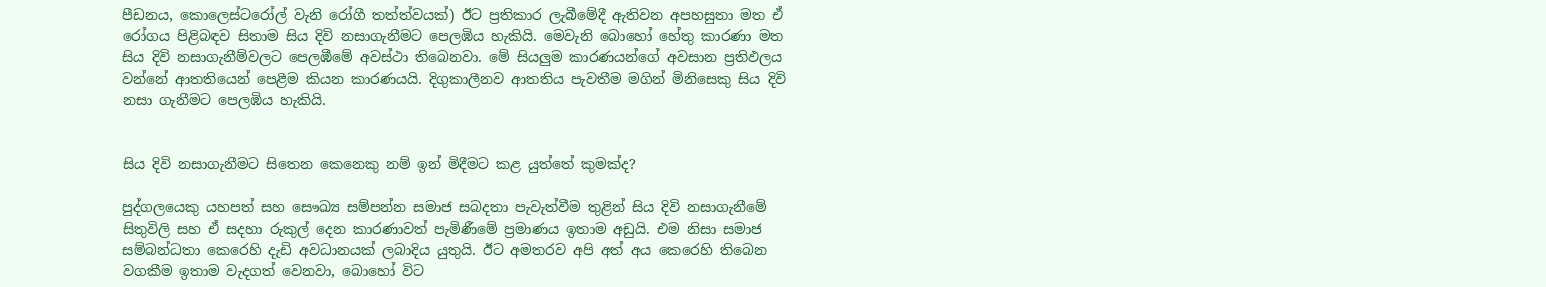පීඩනය, කොලෙස්ටරෝල් වැනි රෝගී තත්ත්වයක්) ඊට ප්‍රතිකාර ලැබීමේදී ඇතිවන අපහසුතා මත ඒ රෝගය පිළිබඳව සිතාම සිය දිවි නසාගැනීමට පෙලඹිය හැකියි. මෙවැනි බොහෝ හේතු කාරණා මත සිය දිවි නසාගැනීම්වලට පෙලඹීමේ අවස්ථා තිබෙනවා. මේ සියලුම කාරණයන්ගේ අවසාන ප්‍රතිඵලය වන්නේ ආතතියෙන් පෙළීම කියන කාරණයයි. දිගුකාලීනව ආතතිය පැවතීම මගින් මිනිසෙකු සිය දිවි නසා ගැනීමට පෙලඹිය හැකියි.


සිය දිවි නසාගැනීමට සිතෙන කෙනෙකු නම් ඉන් මිදීමට කළ යුත්තේ කුමක්ද?

පුද්ගලයෙකු යහපත් සහ සෞඛ්‍ය සම්පන්න සමාජ සබදතා පැවැත්වීම තුළින් සිය දිවි නසාගැනීමේ සිතුවිලි සහ ඒ සදහා රුකුල් දෙන කාරණාවත් පැමිණීමේ ප්‍රමාණය ඉතාම අඩුයි. එම නිසා සමාජ සම්බන්ධතා කෙරෙහි දැඩි අවධානයක් ලබාදිය යුතුයි. ඊට අමතරව අපි අත් අය කෙරෙහි තිබෙන වගකීම ඉතාම වැදගත් වෙනවා, බොහෝ විට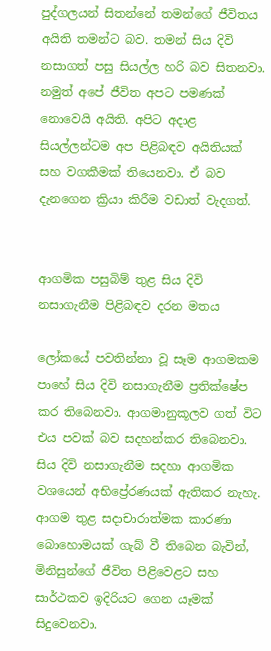පුද්ගලයන් සිතන්නේ තමන්ගේ ජීවිතය අයිති තමන්ට බව. තමන් සිය දිවි නසාගත් පසු සියල්ල හරි බව සිතනවා. නමුත් අපේ ජීවිත අපට පමණක් නොවෙයි අයිති. අපිට අදාළ සියල්ලන්ටම අප පිළිබඳව අයිතියක් සහ වගකීමක් තියෙනවා. ඒ බව දැනගෙන ක්‍රියා කිරීම වඩාත් වැදගත්.


ආගමික පසුබිම් තුළ සිය දිවි නසාගැනීම පිළිබඳව දරන මතය

ලෝකයේ පවතින්නා වූ සෑම ආගමකම පාහේ සිය දිවි නසාගැනීම ප්‍රතික්ෂේප කර තිබෙනවා. ආගමානුකූලව ගත් විට එය පවක් බව සදහන්කර තිබෙනවා. සිය දිවි නසාගැනීම සදහා ආගමික වශයෙන් අභිප්‍රේරණයක් ඇතිකර නැහැ. ආගම තුළ සදාචාරාත්මක කාරණා බොහොමයක් ගැබ් වී තිබෙන බැවින්, මිනිසුන්ගේ ජීවිත පිළිවෙළට සහ සාර්ථකව ඉදිරියට ගෙන යෑමක් සිදුවෙනවා.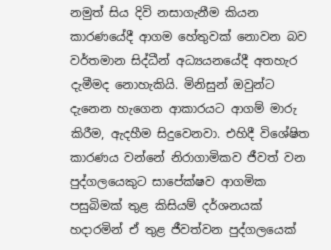නමුත් සිය දිවි නසාගැනීම කියන කාරණයේදී ආගම හේතුවක් නොවන බව වර්තමාන සිද්ධීන් අධ්‍යයනයේදී අතහැර දැමීමද නොහැකියි. මිනිසුන් ඔවුන්ට දැනෙන හැගෙන ආකාරයට ආගම් මාරු කිරීම, ඇදහීම සිදුවෙනවා. එහිදී විශේෂිත කාරණය වන්නේ නිරාගාමිකව ජීවත් වන පුද්ගලයෙකුට සාපේක්ෂව ආගමික පසුබිමක් තුළ කිසියම් දර්ශනයක් හදාරමින් ඒ තුළ ජීවත්වන පුද්ගලයෙක්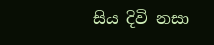සිය දිවි නසා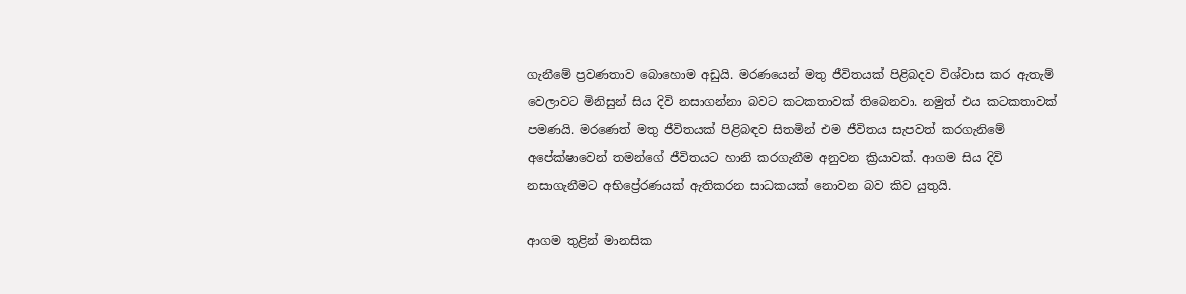ගැනීමේ ප්‍රවණතාව බොහොම අඩුයි. මරණයෙන් මතු ජීවිතයක් පිළිබදව විශ්වාස කර ඇතැම් වෙලාවට මිනිසුන් සිය දිවි නසාගන්නා බවට කටකතාවක් තිබෙනවා. නමුත් එය කටකතාවක් පමණයි. මරණෙත් මතු ජීවිතයක් පිළිබඳව සිතමින් එම ජීවිතය සැපවත් කරගැනිමේ අපේක්ෂාවෙන් තමන්ගේ ජීවිතයට හානි කරගැනීම අනුවන ක්‍රියාවක්. ආගම සිය දිවි නසාගැනීමට අභිප්‍රේරණයක් ඇතිකරන සාධකයක් නොවන බව කිව යුතුයි.

ආගම තුළින් මානසික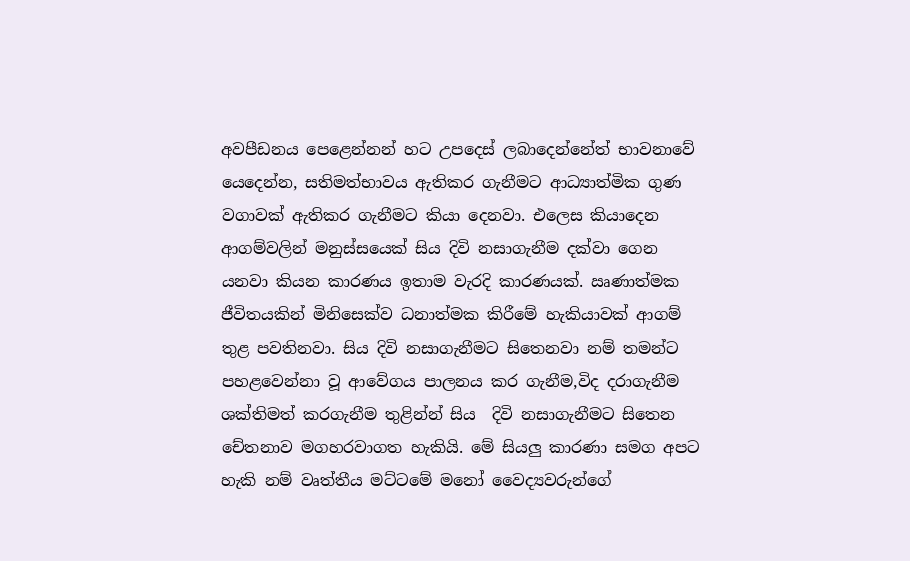අවපීඩනය පෙළෙන්නන් හට උපදෙස් ලබාදෙන්නේත් භාවනාවේ යෙදෙන්න, සතිමත්භාවය ඇතිකර ගැනීමට ආධ්‍යාත්මික ගුණ වගාවක් ඇතිකර ගැනීමට කියා දෙනවා. එලෙස කියාදෙන ආගම්වලින් මනුස්සයෙක් සිය දිවි නසාගැනීම දක්වා ගෙන යනවා කියන කාරණය ඉතාම වැරදි කාරණයක්. ඍණාත්මක ජීවිතයකින් මිනිසෙක්ව ධනාත්මක කිරීමේ හැකියාවක් ආගම් තුළ පවතිනවා. සිය දිවි නසාගැනීමට සිතෙනවා නම් තමන්ට පහළවෙන්නා වූ ආවේගය පාලනය කර ගැනීම,විද දරාගැනීම ශක්තිමත් කරගැනීම තුළින්න් සිය  දිවි නසාගැනීමට සිතෙන චේතනාව මගහරවාගත හැකියි. මේ සියලු කාරණා සමග අපට හැකි නම් වෘත්තීය මට්ටමේ මනෝ වෛද්‍යවරුන්ගේ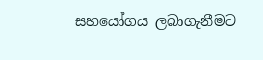සහයෝගය ලබාගැනීමට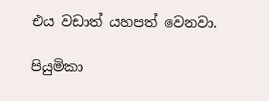එය වඩාත් යහපත් වෙනවා.

පියුමිකා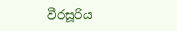වීරසූරිය